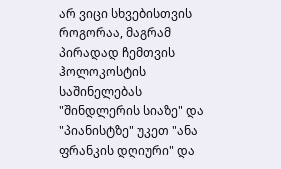არ ვიცი სხვებისთვის როგორაა, მაგრამ პირადად ჩემთვის ჰოლოკოსტის საშინელებას "შინდლერის სიაზე" და "პიანისტზე" უკეთ "ანა ფრანკის დღიური" და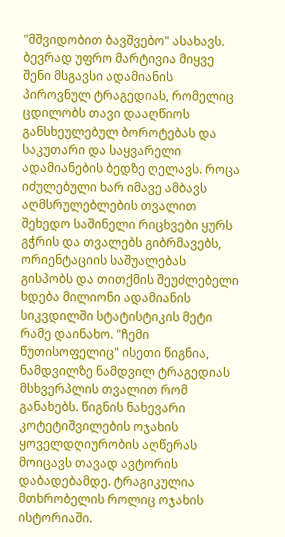"მშვიდობით ბავშვებო" ასახავს. ბევრად უფრო მარტივია მიყვე შენი მსგავსი ადამიანის პიროვნულ ტრაგედიას, რომელიც ცდილობს თავი დააღწიოს განსხეულებულ ბოროტებას და საკუთარი და საყვარელი ადამიანების ბედზე ღელავს. როცა იძულებული ხარ იმავე ამბავს აღმსრულებლების თვალით შეხედო საშინელი რიცხვები ყურს გჭრის და თვალებს გიბრმავებს, ორიენტაციის საშუალებას გისპობს და თითქმის შეუძლებელი ხდება მილიონი ადამიანის სიკვდილში სტატისტიკის მეტი რამე დაინახო. "ჩემი წუთისოფელიც" ისეთი წიგნია, ნამდვილზე ნამდვილ ტრაგედიას მსხვერპლის თვალით რომ განახებს. წიგნის ნახევარი კოტეტიშვილების ოჯახის ყოველდღიურობის აღწერას მოიცავს თავად ავტორის დაბადებამდე. ტრაგიკულია მთხრობელის როლიც ოჯახის ისტორიაში.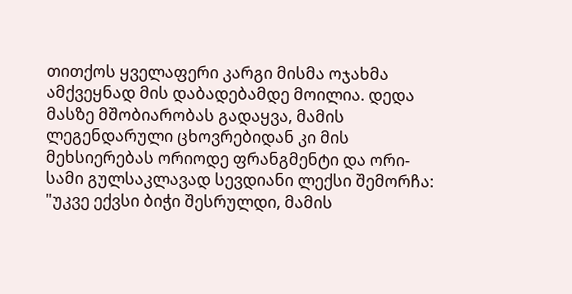თითქოს ყველაფერი კარგი მისმა ოჯახმა ამქვეყნად მის დაბადებამდე მოილია. დედა მასზე მშობიარობას გადაყვა, მამის ლეგენდარული ცხოვრებიდან კი მის მეხსიერებას ორიოდე ფრანგმენტი და ორი-სამი გულსაკლავად სევდიანი ლექსი შემორჩა: "უკვე ექვსი ბიჭი შესრულდი, მამის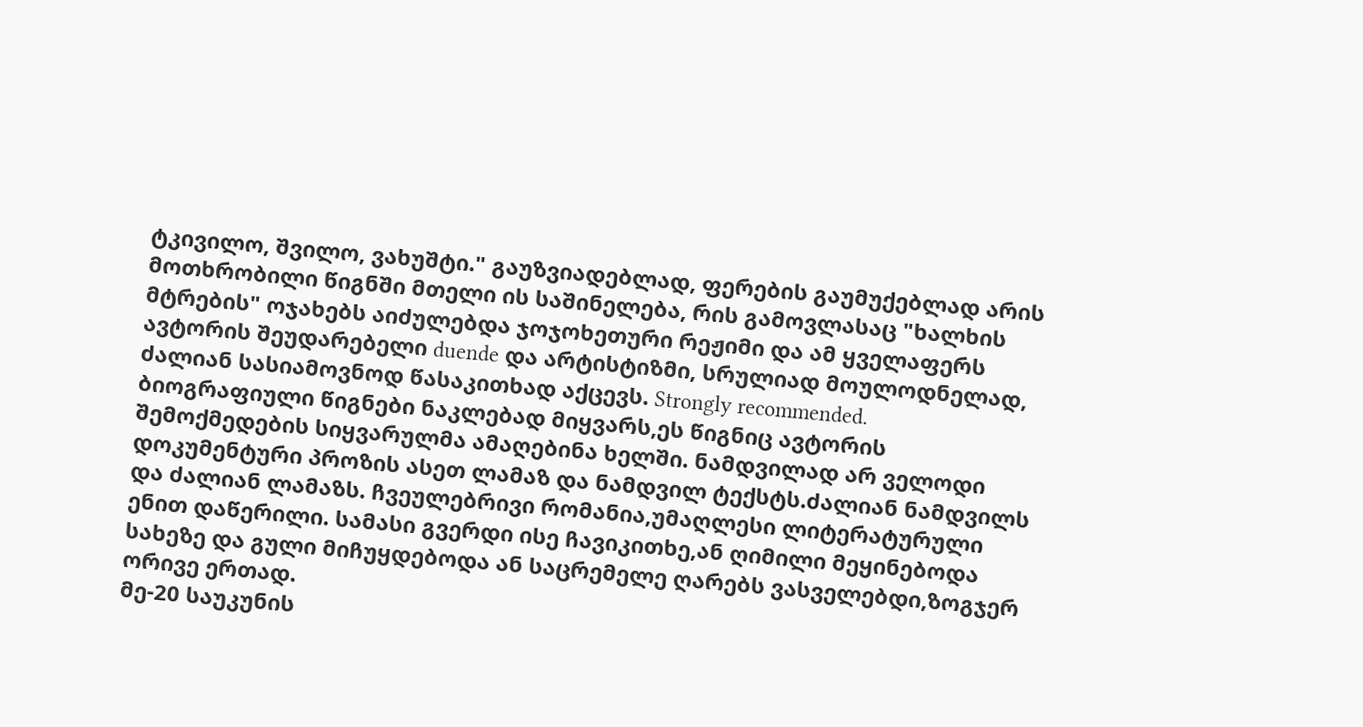ტკივილო, შვილო, ვახუშტი." გაუზვიადებლად, ფერების გაუმუქებლად არის მოთხრობილი წიგნში მთელი ის საშინელება, რის გამოვლასაც "ხალხის მტრების" ოჯახებს აიძულებდა ჯოჯოხეთური რეჟიმი და ამ ყველაფერს ავტორის შეუდარებელი duende და არტისტიზმი, სრულიად მოულოდნელად, ძალიან სასიამოვნოდ წასაკითხად აქცევს. Strongly recommended.
ბიოგრაფიული წიგნები ნაკლებად მიყვარს,ეს წიგნიც ავტორის შემოქმედების სიყვარულმა ამაღებინა ხელში. ნამდვილად არ ველოდი დოკუმენტური პროზის ასეთ ლამაზ და ნამდვილ ტექსტს.ძალიან ნამდვილს და ძალიან ლამაზს. ჩვეულებრივი რომანია,უმაღლესი ლიტერატურული ენით დაწერილი. სამასი გვერდი ისე ჩავიკითხე,ან ღიმილი მეყინებოდა სახეზე და გული მიჩუყდებოდა ან საცრემელე ღარებს ვასველებდი,ზოგჯერ ორივე ერთად.
მე-20 საუკუნის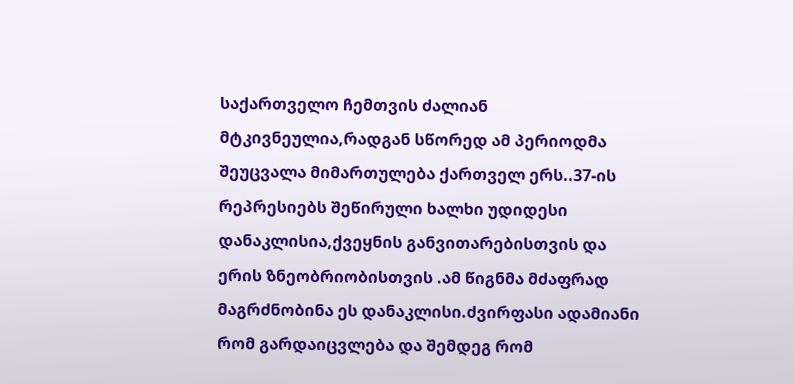საქართველო ჩემთვის ძალიან მტკივნეულია,რადგან სწორედ ამ პერიოდმა შეუცვალა მიმართულება ქართველ ერს..37-ის რეპრესიებს შეწირული ხალხი უდიდესი დანაკლისია,ქვეყნის განვითარებისთვის და ერის ზნეობრიობისთვის .ამ წიგნმა მძაფრად მაგრძნობინა ეს დანაკლისი.ძვირფასი ადამიანი რომ გარდაიცვლება და შემდეგ რომ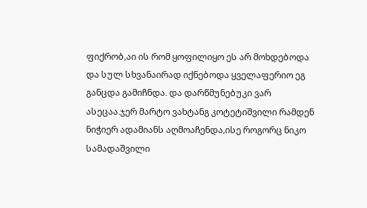ფიქრობ,აი ის რომ ყოფილიყო ეს არ მოხდებოდა და სულ სხვანაირად იქნებოდა ყველაფერიო ეგ განცდა გამიჩნდა. და დარწმუნებუკი ვარ ასეცაა.ჯერ მარტო ვახტანგ კოტეტიშვილი რამდენ ნიჭიერ ადამიანს აღმოაჩენდა,ისე როგორც ნიკო სამადაშვილი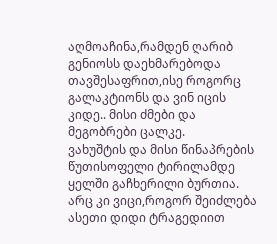აღმოაჩინა,რამდენ ღარიბ გენიოსს დაეხმარებოდა თავშესაფრით,ისე როგორც გალაკტიონს და ვინ იცის კიდე.. მისი ძმები და მეგობრები ცალკე.
ვახუშტის და მისი წინაპრების წუთისოფელი ტირილამდე ყელში გაჩხერილი ბურთია. არც კი ვიცი,როგორ შეიძლება ასეთი დიდი ტრაგედიით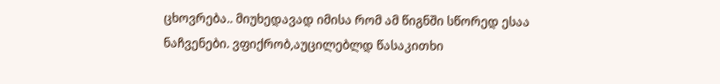ცხოვრება.. მიუხედავად იმისა რომ ამ წიგნში სწორედ ესაა ნაჩვენები. ვფიქრობ,აუცილებლდ წასაკითხი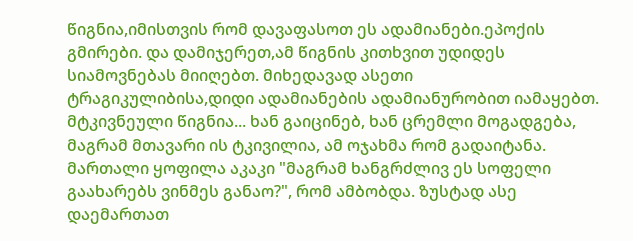წიგნია,იმისთვის რომ დავაფასოთ ეს ადამიანები.ეპოქის გმირები. და დამიჯერეთ,ამ წიგნის კითხვით უდიდეს სიამოვნებას მიიღებთ. მიხედავად ასეთი ტრაგიკულიბისა,დიდი ადამიანების ადამიანურობით იამაყებთ.
მტკივნეული წიგნია... ხან გაიცინებ, ხან ცრემლი მოგადგება, მაგრამ მთავარი ის ტკივილია, ამ ოჯახმა რომ გადაიტანა. მართალი ყოფილა აკაკი "მაგრამ ხანგრძლივ ეს სოფელი გაახარებს ვინმეს განაო?", რომ ამბობდა. ზუსტად ასე დაემართათ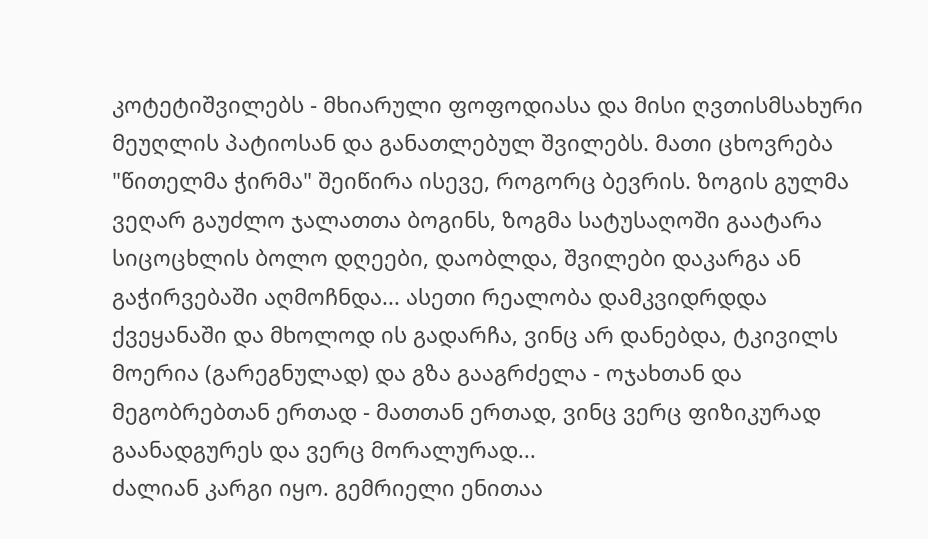კოტეტიშვილებს - მხიარული ფოფოდიასა და მისი ღვთისმსახური მეუღლის პატიოსან და განათლებულ შვილებს. მათი ცხოვრება "წითელმა ჭირმა" შეიწირა ისევე, როგორც ბევრის. ზოგის გულმა ვეღარ გაუძლო ჯალათთა ბოგინს, ზოგმა სატუსაღოში გაატარა სიცოცხლის ბოლო დღეები, დაობლდა, შვილები დაკარგა ან გაჭირვებაში აღმოჩნდა... ასეთი რეალობა დამკვიდრდდა ქვეყანაში და მხოლოდ ის გადარჩა, ვინც არ დანებდა, ტკივილს მოერია (გარეგნულად) და გზა გააგრძელა - ოჯახთან და მეგობრებთან ერთად - მათთან ერთად, ვინც ვერც ფიზიკურად გაანადგურეს და ვერც მორალურად...
ძალიან კარგი იყო. გემრიელი ენითაა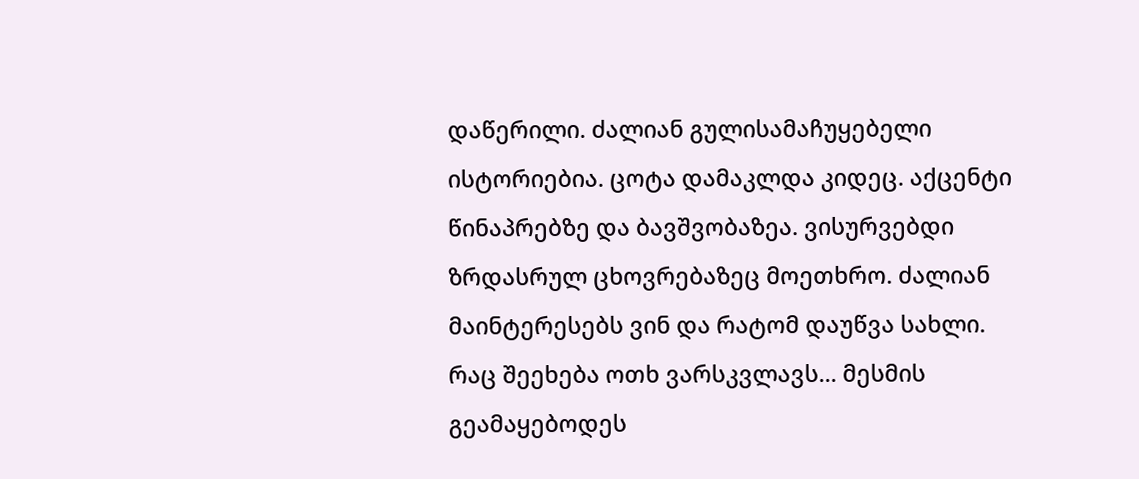დაწერილი. ძალიან გულისამაჩუყებელი ისტორიებია. ცოტა დამაკლდა კიდეც. აქცენტი წინაპრებზე და ბავშვობაზეა. ვისურვებდი ზრდასრულ ცხოვრებაზეც მოეთხრო. ძალიან მაინტერესებს ვინ და რატომ დაუწვა სახლი.
რაც შეეხება ოთხ ვარსკვლავს... მესმის გეამაყებოდეს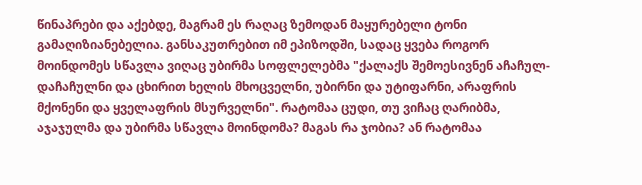წინაპრები და აქებდე, მაგრამ ეს რაღაც ზემოდან მაყურებელი ტონი გამაღიზიანებელია. განსაკუთრებით იმ ეპიზოდში, სადაც ყვება როგორ მოინდომეს სწავლა ვიღაც უბირმა სოფლელებმა "ქალაქს შემოესივნენ აჩაჩულ-დაჩაჩულნი და ცხირით ხელის მხოცველნი, უბირნი და უტიფარნი, არაფრის მქონენი და ყველაფრის მსურველნი". რატომაა ცუდი, თუ ვიჩაც ღარიბმა, აჯაჯულმა და უბირმა სწავლა მოინდომა? მაგას რა ჯობია? ან რატომაა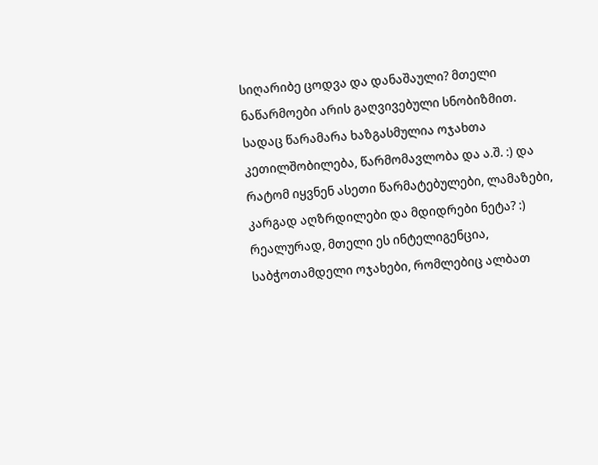სიღარიბე ცოდვა და დანაშაული? მთელი ნაწარმოები არის გაღვივებული სნობიზმით. სადაც წარამარა ხაზგასმულია ოჯახთა კეთილშობილება, წარმომავლობა და ა.შ. :) და რატომ იყვნენ ასეთი წარმატებულები, ლამაზები, კარგად აღზრდილები და მდიდრები ნეტა? :) რეალურად, მთელი ეს ინტელიგენცია, საბჭოთამდელი ოჯახები, რომლებიც ალბათ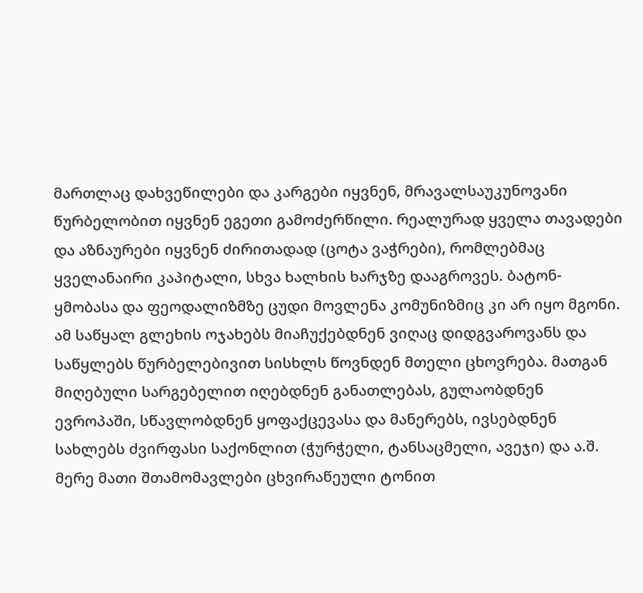მართლაც დახვეწილები და კარგები იყვნენ, მრავალსაუკუნოვანი წურბელობით იყვნენ ეგეთი გამოძერწილი. რეალურად ყველა თავადები და აზნაურები იყვნენ ძირითადად (ცოტა ვაჭრები), რომლებმაც ყველანაირი კაპიტალი, სხვა ხალხის ხარჯზე დააგროვეს. ბატონ-ყმობასა და ფეოდალიზმზე ცუდი მოვლენა კომუნიზმიც კი არ იყო მგონი. ამ საწყალ გლეხის ოჯახებს მიაჩუქებდნენ ვიღაც დიდგვაროვანს და საწყლებს წურბელებივით სისხლს წოვნდენ მთელი ცხოვრება. მათგან მიღებული სარგებელით იღებდნენ განათლებას, გულაობდნენ ევროპაში, სწავლობდნენ ყოფაქცევასა და მანერებს, ივსებდნენ სახლებს ძვირფასი საქონლით (ჭურჭელი, ტანსაცმელი, ავეჯი) და ა.შ. მერე მათი შთამომავლები ცხვირაწეული ტონით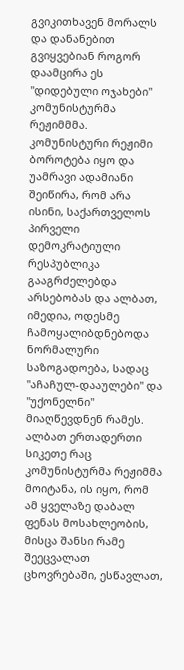გვიკითხავენ მორალს და დანანებით გვიყვებიან როგორ დაამცირა ეს "დიდებული ოჯახები" კომუნისტურმა რეჟიმმმა. კომუნისტური რეჟიმი ბოროტება იყო და უამრავი ადამიანი შეიწირა, რომ არა ისინი, საქართველოს პირველი დემოკრატიული რესპუბლიკა გააგრძელებდა არსებობას და ალბათ, იმედია, ოდესმე ჩამოყალიბდნებოდა ნორმალური საზოგადოება, სადაც "აჩაჩულ-დააულები" და "უქონელნი" მიაღწევდნენ რამეს. ალბათ ერთადერთი სიკეთე რაც კომუნისტურმა რეჟიმმა მოიტანა, ის იყო, რომ ამ ყველაზე დაბალ ფენას მოსახლეობის, მისცა შანსი რამე შეეცვალათ ცხოვრებაში, ესწავლათ,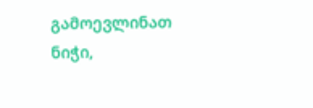გამოევლინათ ნიჭი,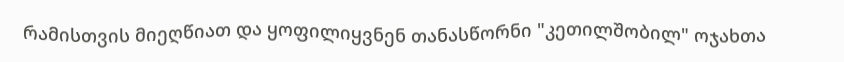რამისთვის მიეღწიათ და ყოფილიყვნენ თანასწორნი "კეთილშობილ" ოჯახთა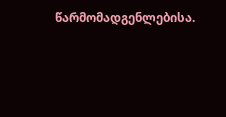წარმომადგენლებისა.